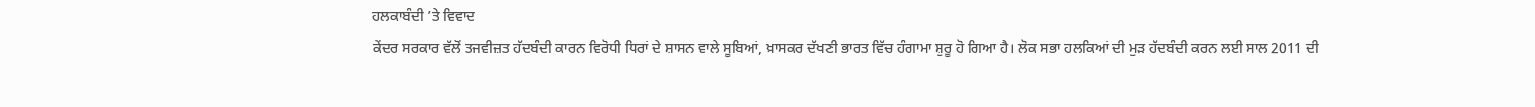ਹਲਕਾਬੰਦੀ ’ਤੇ ਵਿਵਾਦ
ਕੇਂਦਰ ਸਰਕਾਰ ਵੱਲੋਂ ਤਜਵੀਜ਼ਤ ਹੱਦਬੰਦੀ ਕਾਰਨ ਵਿਰੋਧੀ ਧਿਰਾਂ ਦੇ ਸ਼ਾਸਨ ਵਾਲੇ ਸੂਬਿਆਂ, ਖ਼ਾਸਕਰ ਦੱਖਣੀ ਭਾਰਤ ਵਿੱਚ ਹੰਗਾਮਾ ਸ਼ੁਰੂ ਹੋ ਗਿਆ ਹੈ। ਲੋਕ ਸਭਾ ਹਲਕਿਆਂ ਦੀ ਮੁੜ ਹੱਦਬੰਦੀ ਕਰਨ ਲਈ ਸਾਲ 2011 ਦੀ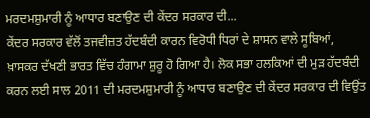ਮਰਦਮਸ਼ੁਮਾਰੀ ਨੂੰ ਆਧਾਰ ਬਣਾਉਣ ਦੀ ਕੇਂਦਰ ਸਰਕਾਰ ਦੀ...
ਕੇਂਦਰ ਸਰਕਾਰ ਵੱਲੋਂ ਤਜਵੀਜ਼ਤ ਹੱਦਬੰਦੀ ਕਾਰਨ ਵਿਰੋਧੀ ਧਿਰਾਂ ਦੇ ਸ਼ਾਸਨ ਵਾਲੇ ਸੂਬਿਆਂ, ਖ਼ਾਸਕਰ ਦੱਖਣੀ ਭਾਰਤ ਵਿੱਚ ਹੰਗਾਮਾ ਸ਼ੁਰੂ ਹੋ ਗਿਆ ਹੈ। ਲੋਕ ਸਭਾ ਹਲਕਿਆਂ ਦੀ ਮੁੜ ਹੱਦਬੰਦੀ ਕਰਨ ਲਈ ਸਾਲ 2011 ਦੀ ਮਰਦਮਸ਼ੁਮਾਰੀ ਨੂੰ ਆਧਾਰ ਬਣਾਉਣ ਦੀ ਕੇਂਦਰ ਸਰਕਾਰ ਦੀ ਵਿਉਂਤ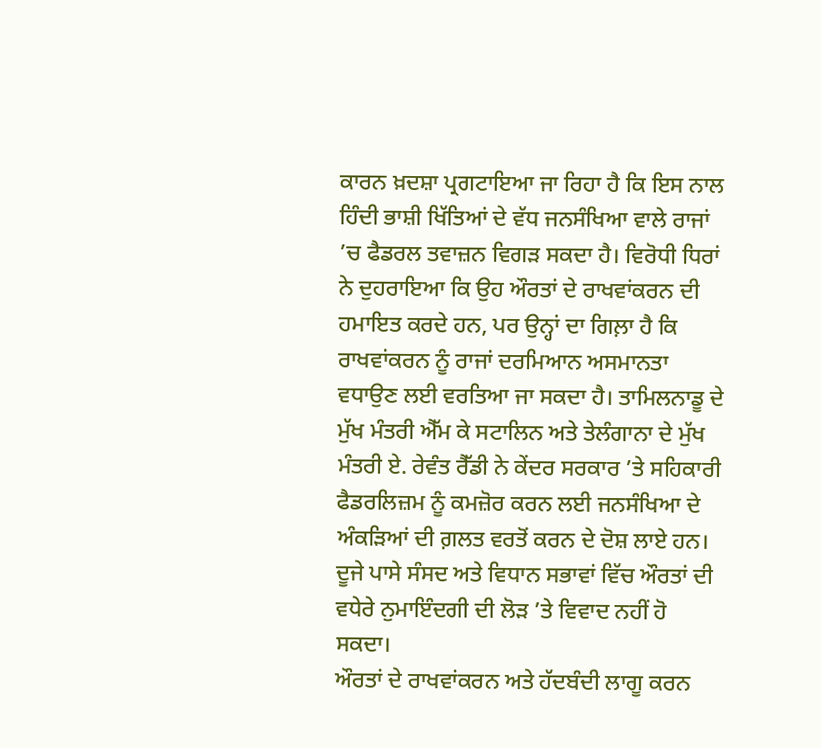ਕਾਰਨ ਖ਼ਦਸ਼ਾ ਪ੍ਰਗਟਾਇਆ ਜਾ ਰਿਹਾ ਹੈ ਕਿ ਇਸ ਨਾਲ ਹਿੰਦੀ ਭਾਸ਼ੀ ਖਿੱਤਿਆਂ ਦੇ ਵੱਧ ਜਨਸੰਖਿਆ ਵਾਲੇ ਰਾਜਾਂ ’ਚ ਫੈਡਰਲ ਤਵਾਜ਼ਨ ਵਿਗੜ ਸਕਦਾ ਹੈ। ਵਿਰੋਧੀ ਧਿਰਾਂ ਨੇ ਦੁਹਰਾਇਆ ਕਿ ਉਹ ਔਰਤਾਂ ਦੇ ਰਾਖਵਾਂਕਰਨ ਦੀ ਹਮਾਇਤ ਕਰਦੇ ਹਨ, ਪਰ ਉਨ੍ਹਾਂ ਦਾ ਗਿਲ਼ਾ ਹੈ ਕਿ ਰਾਖਵਾਂਕਰਨ ਨੂੰ ਰਾਜਾਂ ਦਰਮਿਆਨ ਅਸਮਾਨਤਾ ਵਧਾਉਣ ਲਈ ਵਰਤਿਆ ਜਾ ਸਕਦਾ ਹੈ। ਤਾਮਿਲਨਾਡੂ ਦੇ ਮੁੱਖ ਮੰਤਰੀ ਐੱਮ ਕੇ ਸਟਾਲਿਨ ਅਤੇ ਤੇਲੰਗਾਨਾ ਦੇ ਮੁੱਖ ਮੰਤਰੀ ਏ. ਰੇਵੰਤ ਰੈੱਡੀ ਨੇ ਕੇਂਦਰ ਸਰਕਾਰ ’ਤੇ ਸਹਿਕਾਰੀ ਫੈਡਰਲਿਜ਼ਮ ਨੂੰ ਕਮਜ਼ੋਰ ਕਰਨ ਲਈ ਜਨਸੰਖਿਆ ਦੇ ਅੰਕੜਿਆਂ ਦੀ ਗ਼ਲਤ ਵਰਤੋਂ ਕਰਨ ਦੇ ਦੋਸ਼ ਲਾਏ ਹਨ। ਦੂਜੇ ਪਾਸੇ ਸੰਸਦ ਅਤੇ ਵਿਧਾਨ ਸਭਾਵਾਂ ਵਿੱਚ ਔਰਤਾਂ ਦੀ ਵਧੇਰੇ ਨੁਮਾਇੰਦਗੀ ਦੀ ਲੋੜ ’ਤੇ ਵਿਵਾਦ ਨਹੀਂ ਹੋ ਸਕਦਾ।
ਔਰਤਾਂ ਦੇ ਰਾਖਵਾਂਕਰਨ ਅਤੇ ਹੱਦਬੰਦੀ ਲਾਗੂ ਕਰਨ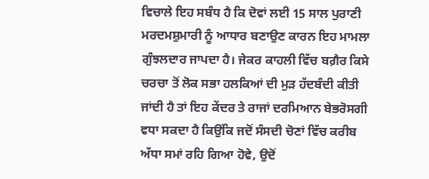ਵਿਚਾਲੇ ਇਹ ਸਬੰਧ ਹੈ ਕਿ ਦੋਵਾਂ ਲਈ 15 ਸਾਲ ਪੁਰਾਣੀ ਮਰਦਮਸ਼ੁਮਾਰੀ ਨੂੰ ਆਧਾਰ ਬਣਾਉਣ ਕਾਰਨ ਇਹ ਮਾਮਲਾ ਗੁੰਝਲਦਾਰ ਜਾਪਦਾ ਹੈ। ਜੇਕਰ ਕਾਹਲੀ ਵਿੱਚ ਬਗ਼ੈਰ ਕਿਸੇ ਚਰਚਾ ਤੋਂ ਲੋਕ ਸਭਾ ਹਲਕਿਆਂ ਦੀ ਮੁੜ ਹੱਦਬੰਦੀ ਕੀਤੀ ਜਾਂਦੀ ਹੈ ਤਾਂ ਇਹ ਕੇਂਦਰ ਤੇ ਰਾਜਾਂ ਦਰਮਿਆਨ ਬੇਭਰੋਸਗੀ ਵਧਾ ਸਕਦਾ ਹੈ ਕਿਉਂਕਿ ਜਦੋਂ ਸੰਸਦੀ ਚੋਣਾਂ ਵਿੱਚ ਕਰੀਬ ਅੱਧਾ ਸਮਾਂ ਰਹਿ ਗਿਆ ਹੋਵੇ, ਉਦੋਂ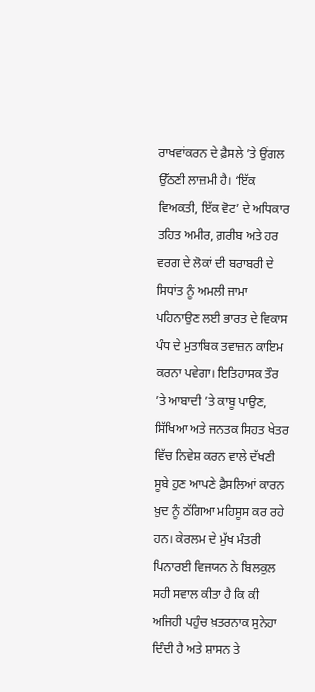ਰਾਖਵਾਂਕਰਨ ਦੇ ਫ਼ੈਸਲੇ ’ਤੇ ਉਂਗਲ ਉੱਠਣੀ ਲਾਜ਼ਮੀ ਹੈ। ‘ਇੱਕ ਵਿਅਕਤੀ, ਇੱਕ ਵੋਟ’ ਦੇ ਅਧਿਕਾਰ ਤਹਿਤ ਅਮੀਰ, ਗ਼ਰੀਬ ਅਤੇ ਹਰ ਵਰਗ ਦੇ ਲੋਕਾਂ ਦੀ ਬਰਾਬਰੀ ਦੇ ਸਿਧਾਂਤ ਨੂੰ ਅਮਲੀ ਜਾਮਾ ਪਹਿਨਾਉਣ ਲਈ ਭਾਰਤ ਦੇ ਵਿਕਾਸ ਪੰਧ ਦੇ ਮੁਤਾਬਿਕ ਤਵਾਜ਼ਨ ਕਾਇਮ ਕਰਨਾ ਪਵੇਗਾ। ਇਤਿਹਾਸਕ ਤੌਰ ’ਤੇ ਆਬਾਦੀ ’ਤੇ ਕਾਬੂ ਪਾਉਣ, ਸਿੱਖਿਆ ਅਤੇ ਜਨਤਕ ਸਿਹਤ ਖੇਤਰ ਵਿੱਚ ਨਿਵੇਸ਼ ਕਰਨ ਵਾਲੇ ਦੱਖਣੀ ਸੂਬੇ ਹੁਣ ਆਪਣੇ ਫ਼ੈਸਲਿਆਂ ਕਾਰਨ ਖ਼ੁਦ ਨੂੰ ਠੱਗਿਆ ਮਹਿਸੂਸ ਕਰ ਰਹੇ ਹਨ। ਕੇਰਲਮ ਦੇ ਮੁੱਖ ਮੰਤਰੀ ਪਿਨਾਰਈ ਵਿਜਯਨ ਨੇ ਬਿਲਕੁਲ ਸਹੀ ਸਵਾਲ ਕੀਤਾ ਹੈ ਕਿ ਕੀ ਅਜਿਹੀ ਪਹੁੰਚ ਖ਼ਤਰਨਾਕ ਸੁਨੇਹਾ ਦਿੰਦੀ ਹੈ ਅਤੇ ਸ਼ਾਸਨ ਤੇ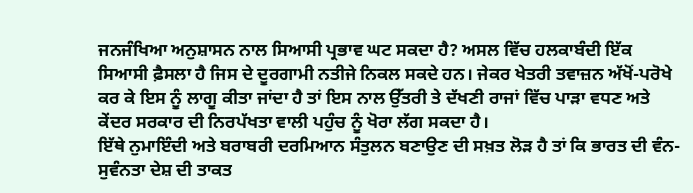ਜਨਜੰਖਿਆ ਅਨੁਸ਼ਾਸਨ ਨਾਲ ਸਿਆਸੀ ਪ੍ਰਭਾਵ ਘਟ ਸਕਦਾ ਹੈ? ਅਸਲ ਵਿੱਚ ਹਲਕਾਬੰਦੀ ਇੱਕ ਸਿਆਸੀ ਫ਼ੈਸਲਾ ਹੈ ਜਿਸ ਦੇ ਦੂਰਗਾਮੀ ਨਤੀਜੇ ਨਿਕਲ ਸਕਦੇ ਹਨ। ਜੇਕਰ ਖੇਤਰੀ ਤਵਾਜ਼ਨ ਅੱਖੋਂ-ਪਰੋਖੇ ਕਰ ਕੇ ਇਸ ਨੂੰ ਲਾਗੂ ਕੀਤਾ ਜਾਂਦਾ ਹੈ ਤਾਂ ਇਸ ਨਾਲ ਉੱਤਰੀ ਤੇ ਦੱਖਣੀ ਰਾਜਾਂ ਵਿੱਚ ਪਾੜਾ ਵਧਣ ਅਤੇ ਕੇਂਦਰ ਸਰਕਾਰ ਦੀ ਨਿਰਪੱਖਤਾ ਵਾਲੀ ਪਹੁੰਚ ਨੂੰ ਖੋਰਾ ਲੱਗ ਸਕਦਾ ਹੈ।
ਇੱਥੇ ਨੁਮਾਇੰਦੀ ਅਤੇ ਬਰਾਬਰੀ ਦਰਮਿਆਨ ਸੰਤੁਲਨ ਬਣਾਉਣ ਦੀ ਸਖ਼ਤ ਲੋੜ ਹੈ ਤਾਂ ਕਿ ਭਾਰਤ ਦੀ ਵੰਨ-ਸੁਵੰਨਤਾ ਦੇਸ਼ ਦੀ ਤਾਕਤ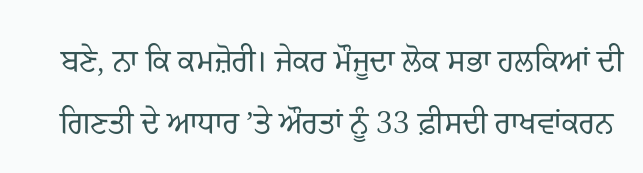ਬਣੇ, ਨਾ ਕਿ ਕਮਜ਼ੋਰੀ। ਜੇਕਰ ਮੌਜੂਦਾ ਲੋਕ ਸਭਾ ਹਲਕਿਆਂ ਦੀ ਗਿਣਤੀ ਦੇ ਆਧਾਰ ’ਤੇ ਔਰਤਾਂ ਨੂੰ 33 ਫ਼ੀਸਦੀ ਰਾਖਵਾਂਕਰਨ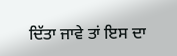ਦਿੱਤਾ ਜਾਵੇ ਤਾਂ ਇਸ ਦਾ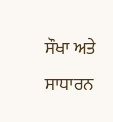ਸੌਖਾ ਅਤੇ ਸਾਧਾਰਨ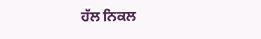ਹੱਲ ਨਿਕਲ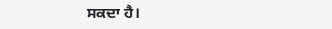ਸਕਦਾ ਹੈ।